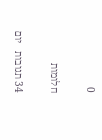0

חלומות

34 תגובות   יום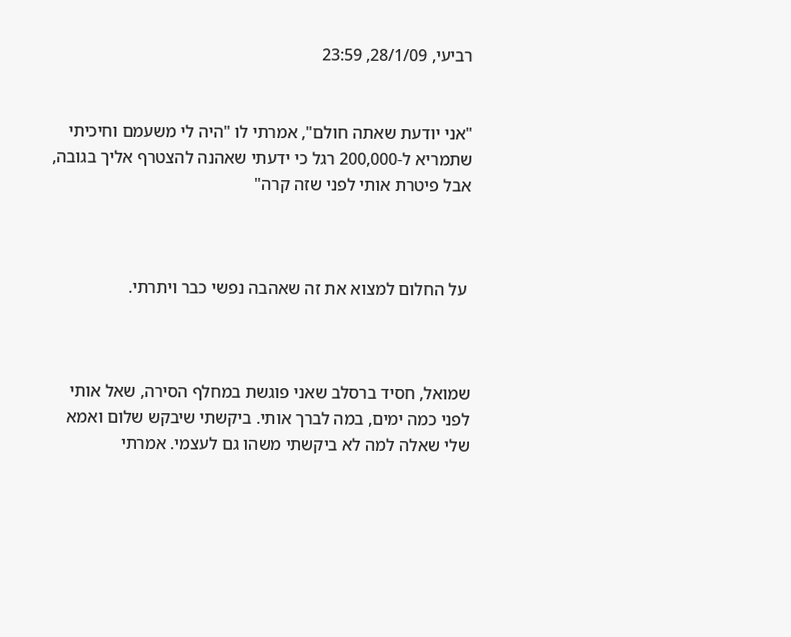רביעי, 28/1/09, 23:59


"אני יודעת שאתה חולם", אמרתי לו "היה לי משעמם וחיכיתי שתמריא ל-200,000 רגל כי ידעתי שאהנה להצטרף אליך בגובה, אבל פיטרת אותי לפני שזה קרה"



 על החלום למצוא את זה שאהבה נפשי כבר ויתרתי.



שמואל, חסיד ברסלב שאני פוגשת במחלף הסירה, שאל אותי לפני כמה ימים, במה לברך אותי. ביקשתי שיבקש שלום ואמא שלי שאלה למה לא ביקשתי משהו גם לעצמי. אמרתי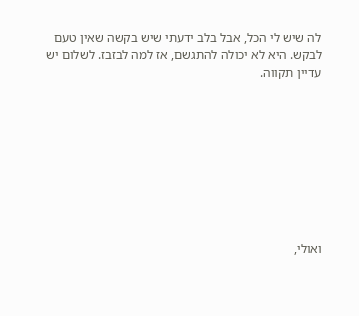לה שיש לי הכל, אבל בלב ידעתי שיש בקשה שאין טעם לבקש. היא לא יכולה להתגשם, אז למה לבזבז. לשלום יש עדיין תקווה.









ואולי,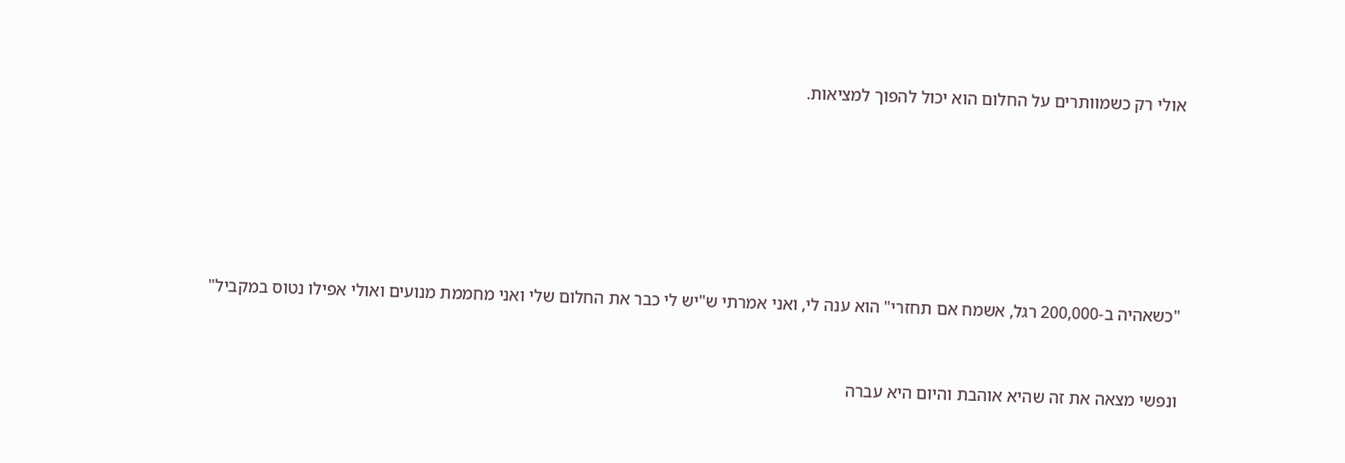אולי רק כשמוותרים על החלום הוא יכול להפוך למציאות.









"כשאהיה ב-200,000 רגל, אשמח אם תחזרי" הוא ענה לי, ואני אמרתי ש"יש לי כבר את החלום שלי ואני מחממת מנועים ואולי אפילו נטוס במקביל"



ונפשי מצאה את זה שהיא אוהבת והיום היא עברה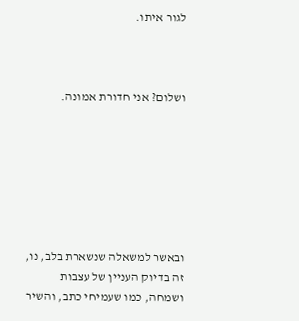לגור איתו.



ושלום? אני חדורת אמונה.







ובאשר למשאלה שנשארת בלב, נו, זה בדיוק העניין של עצבות ושמחה, כמו שעמיחי כתב, והשיר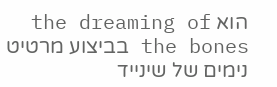הוא the dreaming of the bones בביצוע מרטיט נימים של שינייד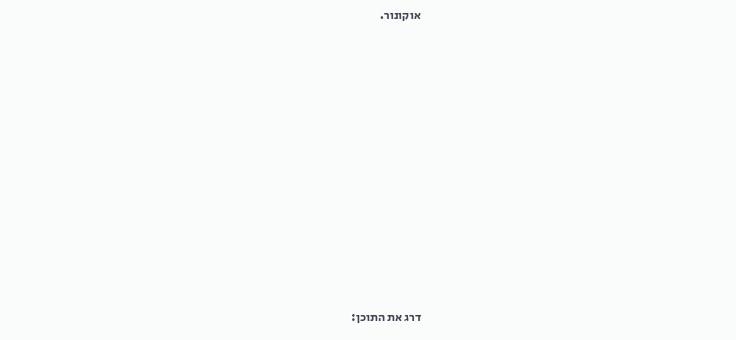אוקונור.













דרג את התוכן: